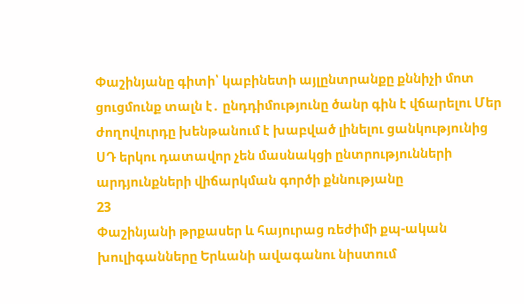Փաշինյանը գիտի՝ կաբինետի այլընտրանքը քննիչի մոտ ցուցմունք տալն է․ ընդդիմությունը ծանր գին է վճարելու Մեր ժողովուրդը խենթանում է խաբված լինելու ցանկությունից ՍԴ երկու դատավոր չեն մասնակցի ընտրությունների արդյունքների վիճարկման գործի քննությանը
23
Փաշինյանի թրքասեր և հայուրաց ռեժիմի քպ-ական խուլիգանները Երևանի ավագանու նիստում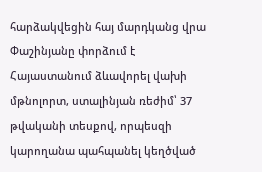հարձակվեցին հայ մարդկանց վրա Փաշինյանը փորձում է Հայաստանում ձևավորել վախի մթնոլորտ, ստալինյան ռեժիմ՝ 37 թվականի տեսքով, որպեսզի կարողանա պահպանել կեղծված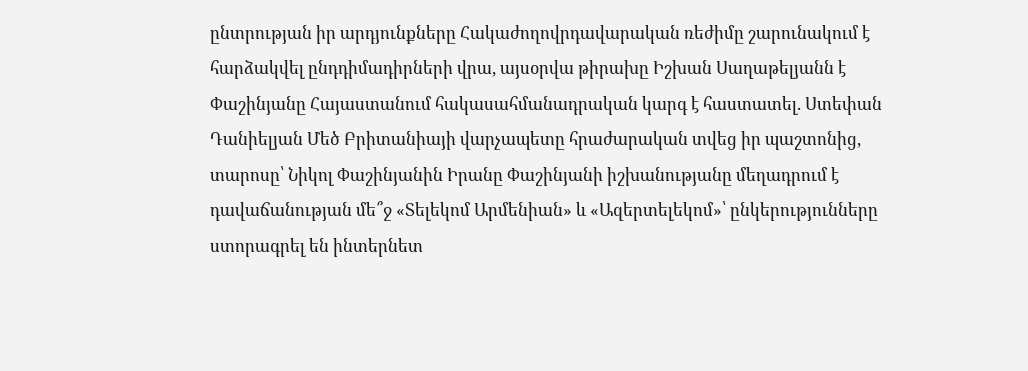ընտրության իր արդյունքները Հակաժողովրդավարական ռեժիմը շարունակում է հարձակվել ընդդիմադիրների վրա, այսօրվա թիրախը Իշխան Սաղաթելյանն է Փաշինյանը Հայաստանում հակասահմանադրական կարգ է հաստատել. Ստեփան Դանիելյան Մեծ Բրիտանիայի վարչապետը հրաժարական տվեց իր պաշտոնից, տարոսը՝ Նիկոլ Փաշինյանին Իրանը Փաշինյանի իշխանությանը մեղադրում է դավաճանության մե՞ջ «Տելեկոմ Արմենիան» և «Ազերտելեկոմ»՝ ընկերությունները ստորագրել են ինտերնետ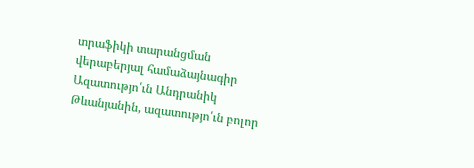տրաֆիկի տարանցման վերաբերյալ համաձայնագիր Ազատությո՛ւն Անդրանիկ Թևանյանին, ազատությո՛ւն բոլոր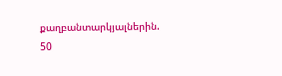քաղբանտարկյալներին. 50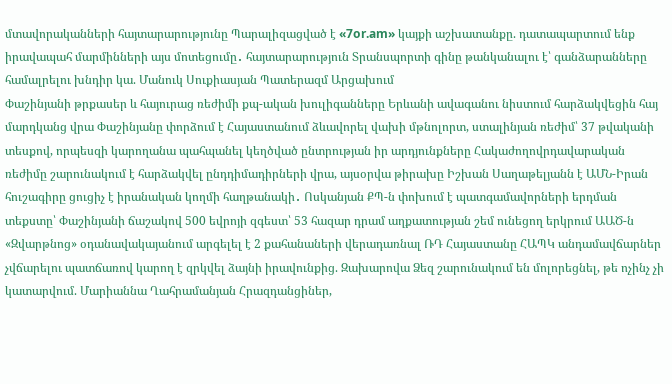մտավորականների հայտարարությունը Պարալիզացված է «7or.am» կայքի աշխատանքը. դատապարտում ենք իրավապահ մարմինների այս մոտեցումը․ հայտարարություն Տրանսպորտի գինը թանկանալու է՝ գանձարանները համալրելու խնդիր կա. Մանուկ Սուքիասյան Պատերազմ Արցախում
Փաշինյանի թրքասեր և հայուրաց ռեժիմի քպ-ական խուլիգանները Երևանի ավագանու նիստում հարձակվեցին հայ մարդկանց վրա Փաշինյանը փորձում է Հայաստանում ձևավորել վախի մթնոլորտ, ստալինյան ռեժիմ՝ 37 թվականի տեսքով, որպեսզի կարողանա պահպանել կեղծված ընտրության իր արդյունքները Հակաժողովրդավարական ռեժիմը շարունակում է հարձակվել ընդդիմադիրների վրա, այսօրվա թիրախը Իշխան Սաղաթելյանն է ԱՄՆ-Իրան հուշագիրը ցուցիչ է իրանական կողմի հաղթանակի․ Ոսկանյան ՔՊ-ն փոխում է պատգամավորների երդման տեքստը՝ Փաշինյանի ճաշակով 500 եվրոյի զգեստ՝ 53 հազար դրամ աղքատության շեմ ունեցող երկրում ԱԱԾ-ն «Զվարթնոց» օդանավակայանում արգելել է 2 քահանաների վերադառնալ ՌԴ Հայաստանը ՀԱՊԿ անդամավճարներ չվճարելու պատճառով կարող է զրկվել ձայնի իրավունքից. Զախարովա Ձեզ շարունակում են մոլորեցնել, թե ոչինչ չի կատարվում. Մարիաննա Ղահրամանյան Հրազդանցիներ,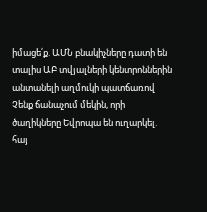իմացե՛ք. ԱՄՆ բնակիչները դատի են տալիս ԱԲ տվյալների կենտրոններին անտանելի աղմուկի պատճառով Չենք ճանաչում մեկին, որի ծաղիկները Եվրոպա են ուղարկել. հայ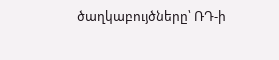ծաղկաբույծները՝ ՌԴ-ի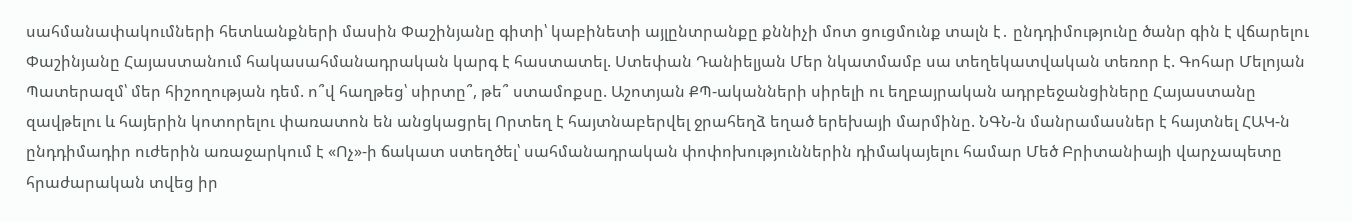սահմանափակումների հետևանքների մասին Փաշինյանը գիտի՝ կաբինետի այլընտրանքը քննիչի մոտ ցուցմունք տալն է․ ընդդիմությունը ծանր գին է վճարելու Փաշինյանը Հայաստանում հակասահմանադրական կարգ է հաստատել. Ստեփան Դանիելյան Մեր նկատմամբ սա տեղեկատվական տեռոր է. Գոհար Մելոյան Պատերազմ՝ մեր հիշողության դեմ. ո՞վ հաղթեց՝ սիրտը՞, թե՞ ստամոքսը. Աշոտյան ՔՊ-ականների սիրելի ու եղբայրական ադրբեջանցիները Հայաստանը զավթելու և հայերին կոտորելու փառատոն են անցկացրել Որտեղ է հայտնաբերվել ջրահեղձ եղած երեխայի մարմինը. ՆԳՆ-ն մանրամասներ է հայտնել ՀԱԿ-ն ընդդիմադիր ուժերին առաջարկում է «Ոչ»-ի ճակատ ստեղծել՝ սահմանադրական փոփոխություններին դիմակայելու համար Մեծ Բրիտանիայի վարչապետը հրաժարական տվեց իր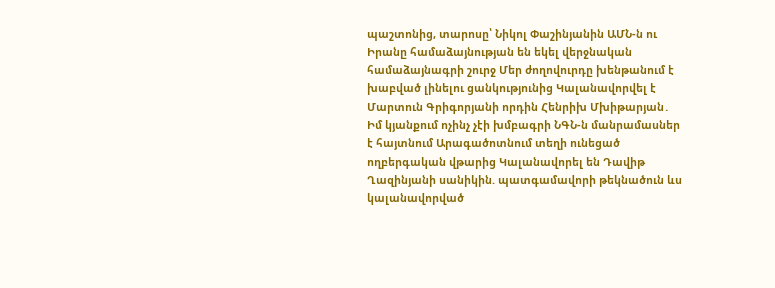պաշտոնից, տարոսը՝ Նիկոլ Փաշինյանին ԱՄՆ-ն ու Իրանը համաձայնության են եկել վերջնական համաձայնագրի շուրջ Մեր ժողովուրդը խենթանում է խաբված լինելու ցանկությունից Կալանավորվել է Մարտուն Գրիգորյանի որդին Հենրիխ Մխիթարյան․ Իմ կյանքում ոչինչ չէի խմբագրի ՆԳՆ-ն մանրամասներ է հայտնում Արագածոտնում տեղի ունեցած ողբերգական վթարից Կալանավորել են Դավիթ Ղազինյանի սանիկին. պատգամավորի թեկնածուն ևս կալանավորված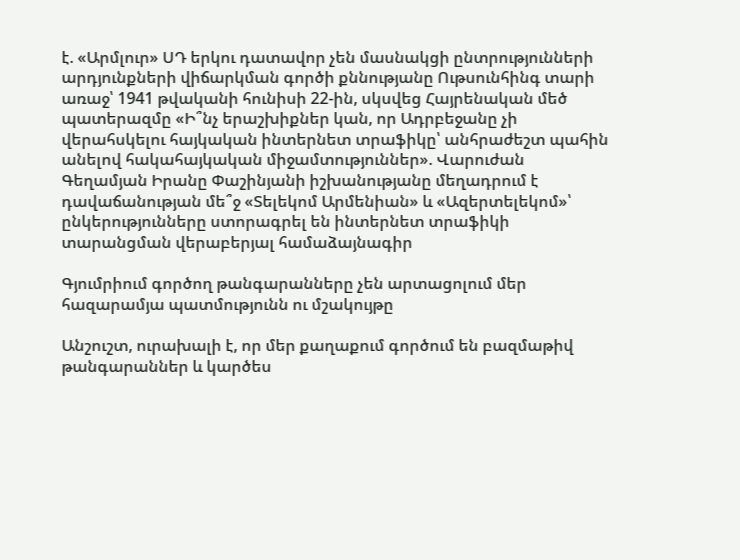է. «Արմլուր» ՍԴ երկու դատավոր չեն մասնակցի ընտրությունների արդյունքների վիճարկման գործի քննությանը Ութսունհինգ տարի առաջ՝ 1941 թվականի հունիսի 22-ին, սկսվեց Հայրենական մեծ պատերազմը «Ի՞նչ երաշխիքներ կան, որ Ադրբեջանը չի վերահսկելու հայկական ինտերնետ տրաֆիկը՝ անհրաժեշտ պահին անելով հակահայկական միջամտություններ». Վարուժան Գեղամյան Իրանը Փաշինյանի իշխանությանը մեղադրում է դավաճանության մե՞ջ «Տելեկոմ Արմենիան» և «Ազերտելեկոմ»՝ ընկերությունները ստորագրել են ինտերնետ տրաֆիկի տարանցման վերաբերյալ համաձայնագիր

Գյումրիում գործող թանգարանները չեն արտացոլում մեր հազարամյա պատմությունն ու մշակույթը

Անշուշտ, ուրախալի է, որ մեր քաղաքում գործում են բազմաթիվ թանգարաններ և կարծես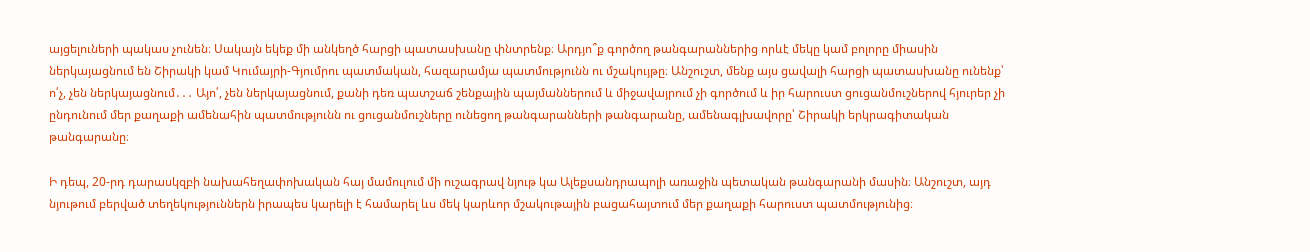այցելուների պակաս չունեն։ Սակայն եկեք մի անկեղծ հարցի պատասխանը փնտրենք։ Արդյո՞ք գործող թանգարաններից որևէ մեկը կամ բոլորը միասին ներկայացնում են Շիրակի կամ Կումայրի-Գյումրու պատմական, հազարամյա պատմությունն ու մշակույթը։ Անշուշտ, մենք այս ցավալի հարցի պատասխանը ունենք՝ ո՛չ, չեն ներկայացնում․․․ Այո՛, չեն ներկայացնում, քանի դեռ պատշաճ շենքային պայմաններում և միջավայրում չի գործում և իր հարուստ ցուցանմուշներով հյուրեր չի ընդունում մեր քաղաքի ամենահին պատմությունն ու ցուցանմուշները ունեցող թանգարանների թանգարանը, ամենագլխավորը՝ Շիրակի երկրագիտական թանգարանը։

Ի դեպ, 20-րդ դարասկզբի նախահեղափոխական հայ մամուլում մի ուշագրավ նյութ կա Ալեքսանդրապոլի առաջին պետական թանգարանի մասին։ Անշուշտ, այդ նյութում բերված տեղեկություններն իրապես կարելի է համարել ևս մեկ կարևոր մշակութային բացահայտում մեր քաղաքի հարուստ պատմությունից։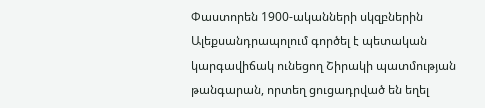Փաստորեն 1900-ականների սկզբներին Ալեքսանդրապոլում գործել է պետական կարգավիճակ ունեցող Շիրակի պատմության թանգարան, որտեղ ցուցադրված են եղել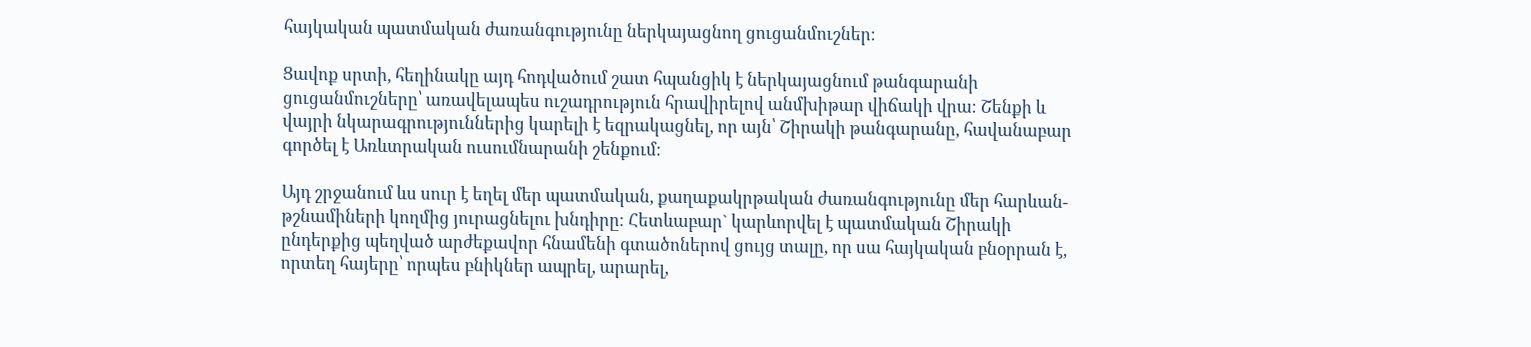հայկական պատմական ժառանգությունը ներկայացնող ցուցանմուշներ։

Ցավոք սրտի, հեղինակը այդ հոդվածում շատ հպանցիկ է ներկայացնում թանգարանի ցուցանմուշները՝ առավելապես ուշադրություն հրավիրելով անմխիթար վիճակի վրա։ Շենքի և վայրի նկարագրություններից կարելի է եզրակացնել, որ այն՝ Շիրակի թանգարանը, հավանաբար գործել է Առևտրական ուսումնարանի շենքում։

Այդ շրջանում ևս սուր է եղել մեր պատմական, քաղաքակրթական ժառանգությունը մեր հարևան-թշնամիների կողմից յուրացնելու խնդիրը։ Հետևաբար` կարևորվել է պատմական Շիրակի ընդերքից պեղված արժեքավոր հնամենի գտածոներով ցույց տալը, որ սա հայկական բնօրրան է, որտեղ հայերը՝ որպես բնիկներ ապրել, արարել,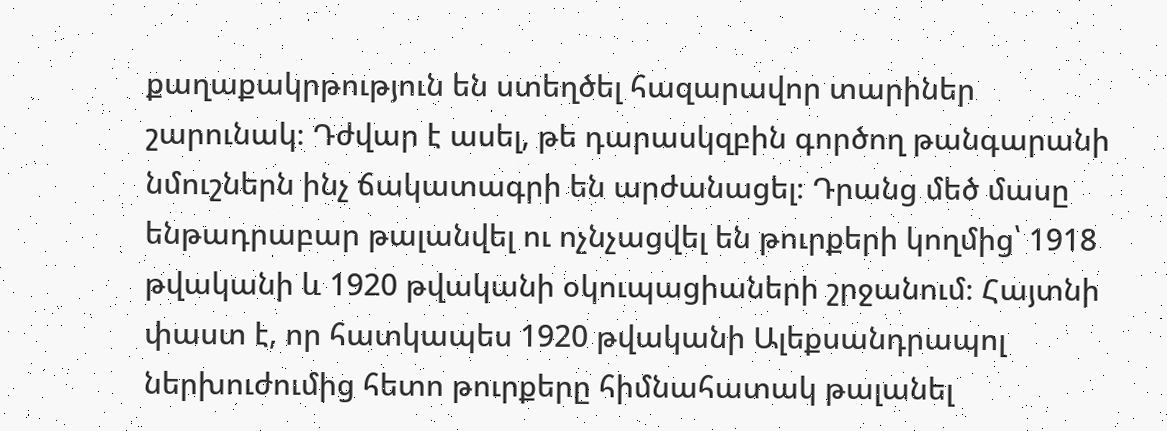քաղաքակրթություն են ստեղծել հազարավոր տարիներ շարունակ։ Դժվար է ասել, թե դարասկզբին գործող թանգարանի նմուշներն ինչ ճակատագրի են արժանացել։ Դրանց մեծ մասը ենթադրաբար թալանվել ու ոչնչացվել են թուրքերի կողմից՝ 1918 թվականի և 1920 թվականի օկուպացիաների շրջանում։ Հայտնի փաստ է, որ հատկապես 1920 թվականի Ալեքսանդրապոլ ներխուժումից հետո թուրքերը հիմնահատակ թալանել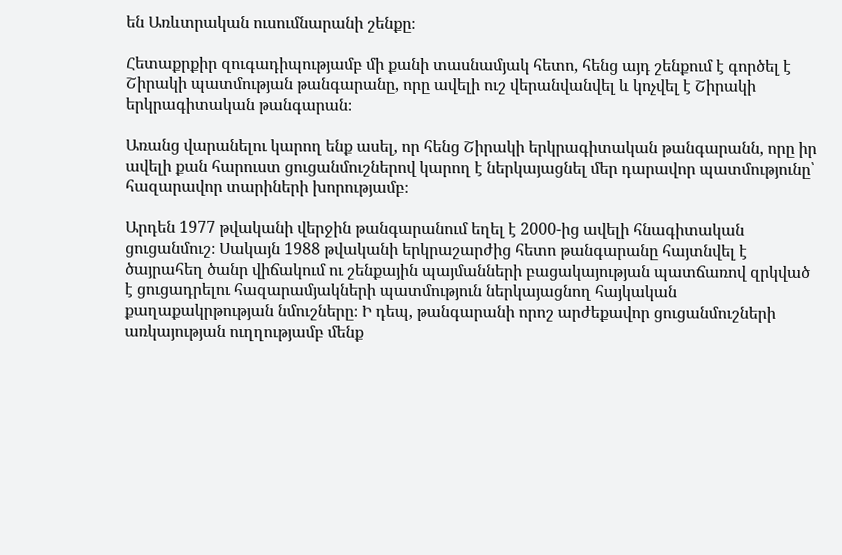են Առևտրական ուսումնարանի շենքը։

Հետաքրքիր զուգադիպությամբ մի քանի տասնամյակ հետո, հենց այդ շենքում է գործել է Շիրակի պատմության թանգարանը, որը ավելի ուշ վերանվանվել և կոչվել է Շիրակի երկրագիտական թանգարան։

Առանց վարանելու կարող ենք ասել, որ հենց Շիրակի երկրագիտական թանգարանն, որը իր ավելի քան հարուստ ցուցանմուշներով կարող է ներկայացնել մեր դարավոր պատմությունը՝ հազարավոր տարիների խորությամբ։

Արդեն 1977 թվականի վերջին թանգարանում եղել է 2000-ից ավելի հնագիտական ցուցանմուշ։ Սակայն 1988 թվականի երկրաշարժից հետո թանգարանը հայտնվել է ծայրահեղ ծանր վիճակում ու շենքային պայմանների բացակայության պատճառով զրկված է ցուցադրելու հազարամյակների պատմություն ներկայացնող հայկական քաղաքակրթության նմուշները։ Ի դեպ, թանգարանի որոշ արժեքավոր ցուցանմուշների առկայության ուղղությամբ մենք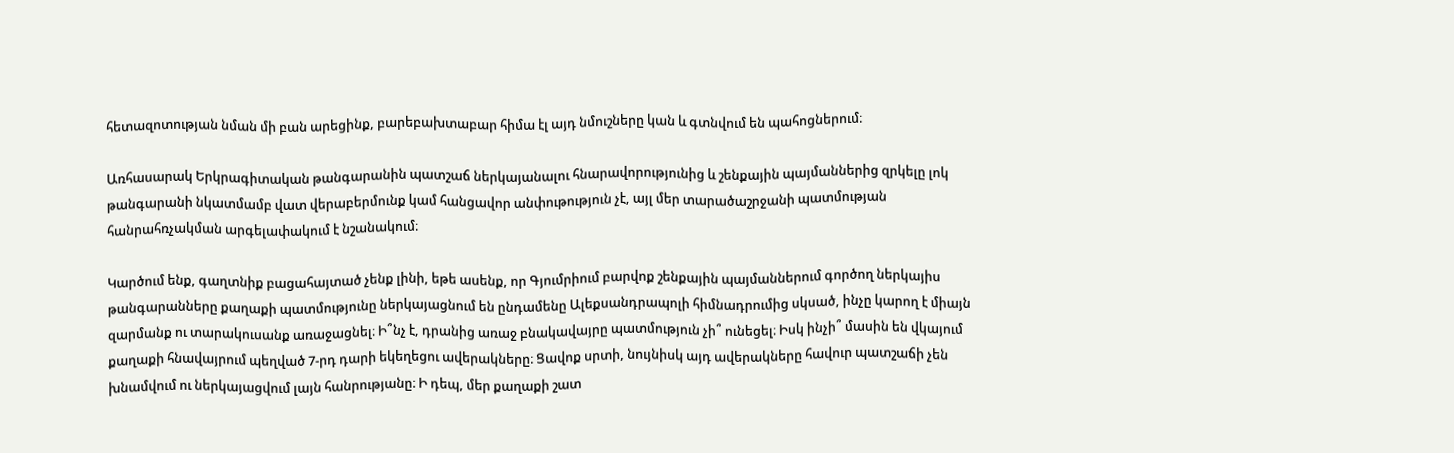հետազոտության նման մի բան արեցինք, բարեբախտաբար հիմա էլ այդ նմուշները կան և գտնվում են պահոցներում։

Առհասարակ Երկրագիտական թանգարանին պատշաճ ներկայանալու հնարավորությունից և շենքային պայմաններից զրկելը լոկ թանգարանի նկատմամբ վատ վերաբերմունք կամ հանցավոր անփութություն չէ, այլ մեր տարածաշրջանի պատմության հանրահռչակման արգելափակում է նշանակում։

Կարծում ենք, գաղտնիք բացահայտած չենք լինի, եթե ասենք, որ Գյումրիում բարվոք շենքային պայմաններում գործող ներկայիս թանգարանները քաղաքի պատմությունը ներկայացնում են ընդամենը Ալեքսանդրապոլի հիմնադրումից սկսած, ինչը կարող է միայն զարմանք ու տարակուսանք առաջացնել։ Ի՞նչ է, դրանից առաջ բնակավայրը պատմություն չի՞ ունեցել։ Իսկ ինչի՞ մասին են վկայում քաղաքի հնավայրում պեղված 7-րդ դարի եկեղեցու ավերակները։ Ցավոք սրտի, նույնիսկ այդ ավերակները հավուր պատշաճի չեն խնամվում ու ներկայացվում լայն հանրությանը։ Ի դեպ, մեր քաղաքի շատ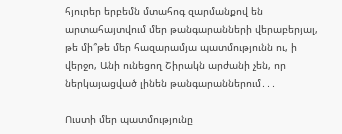հյուրեր երբեմն մտահոգ զարմանքով են արտահայտվում մեր թանգարանների վերաբերյալ, թե մի՞թե մեր հազարամյա պատմությունն ու, ի վերջո, Անի ունեցող Շիրակն արժանի չեն, որ ներկայացված լինեն թանգարաններում․․․

Ուստի մեր պատմությունը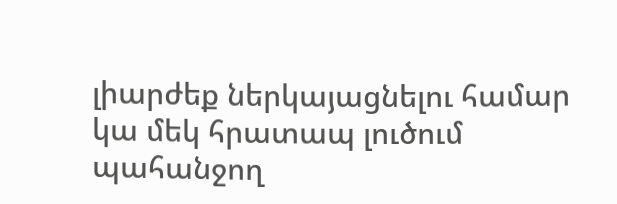լիարժեք ներկայացնելու համար կա մեկ հրատապ լուծում պահանջող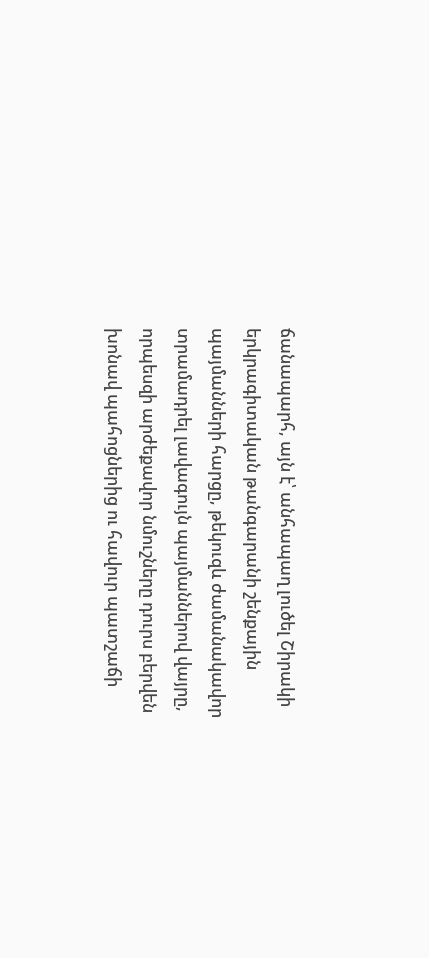ճանապարհ, այն է՝ անհապաղ լուծել Շիրակի երկրագիտական թանգարանի շենքային պայմանների հարցը, թեկուզև ժամանակավոր տրամադրել լավագույն պայմաններով վայրը, որպեսզի արժեքավոր նմուշները դուրս բերվեն խոնավ պահոցներից ու հավուր պատշաճի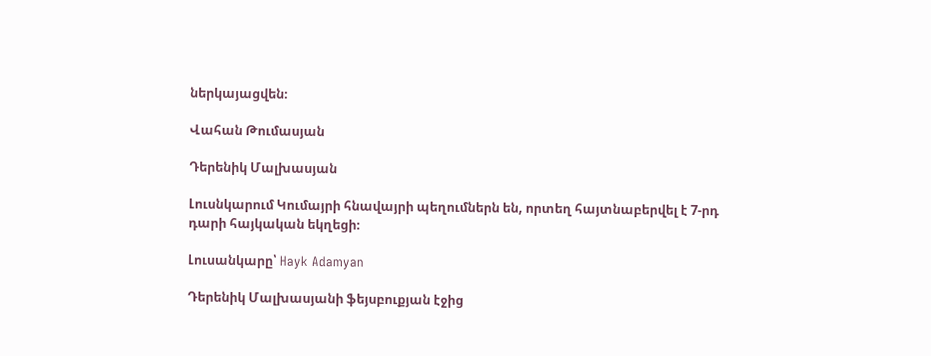ներկայացվեն։

Վահան Թումասյան

Դերենիկ Մալխասյան

Լուսնկարում Կումայրի հնավայրի պեղումներն են, որտեղ հայտնաբերվել է 7-րդ դարի հայկական եկղեցի։

Լուսանկարը՝ Hayk Adamyan

Դերենիկ Մալխասյանի ֆեյսբուքյան էջից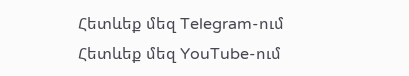Հետևեք մեզ Telegram-ում
Հետևեք մեզ YouTube-ում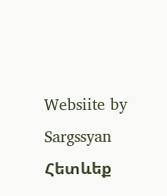Websiite by Sargssyan
Հետևեք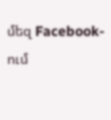մեզ Facebook-ում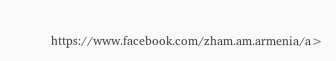https://www.facebook.com/zham.am.armenia/a>